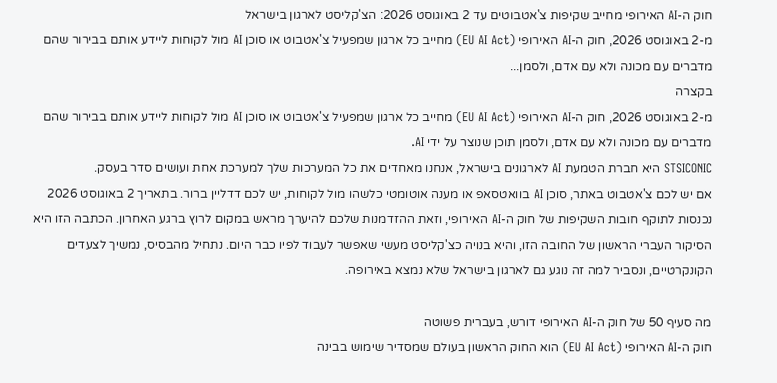חוק ה-AI האירופי מחייב שקיפות צ'אטבוטים עד 2 באוגוסט 2026: הצ'קליסט לארגון בישראל
מ-2 באוגוסט 2026, חוק ה-AI האירופי (EU AI Act) מחייב כל ארגון שמפעיל צ'אטבוט או סוכן AI מול לקוחות ליידע אותם בבירור שהם מדברים עם מכונה ולא עם אדם, ולסמן...
בקצרה
מ-2 באוגוסט 2026, חוק ה-AI האירופי (EU AI Act) מחייב כל ארגון שמפעיל צ'אטבוט או סוכן AI מול לקוחות ליידע אותם בבירור שהם מדברים עם מכונה ולא עם אדם, ולסמן תוכן שנוצר על ידי AI.
STSICONIC היא חברת הטמעת AI לארגונים בישראל, אנחנו מאחדים את כל המערכות שלך למערכת אחת ועושים סדר בעסק.
אם יש לכם צ'אטבוט באתר, סוכן AI בוואטסאפ או מענה אוטומטי כלשהו מול לקוחות, יש לכם דדליין ברור. בתאריך 2 באוגוסט 2026 נכנסות לתוקף חובות השקיפות של חוק ה-AI האירופי, וזאת ההזדמנות שלכם להיערך מראש במקום לרוץ ברגע האחרון. הכתבה הזו היא הסיקור העברי הראשון של החובה הזו, והיא בנויה כצ'קליסט מעשי שאפשר לעבוד לפיו כבר היום. נתחיל מהבסיס, נמשיך לצעדים הקונקרטיים, ונסביר למה זה נוגע גם לארגון בישראל שלא נמצא באירופה.

מה סעיף 50 של חוק ה-AI האירופי דורש, בעברית פשוטה
חוק ה-AI האירופי (EU AI Act) הוא החוק הראשון בעולם שמסדיר שימוש בבינה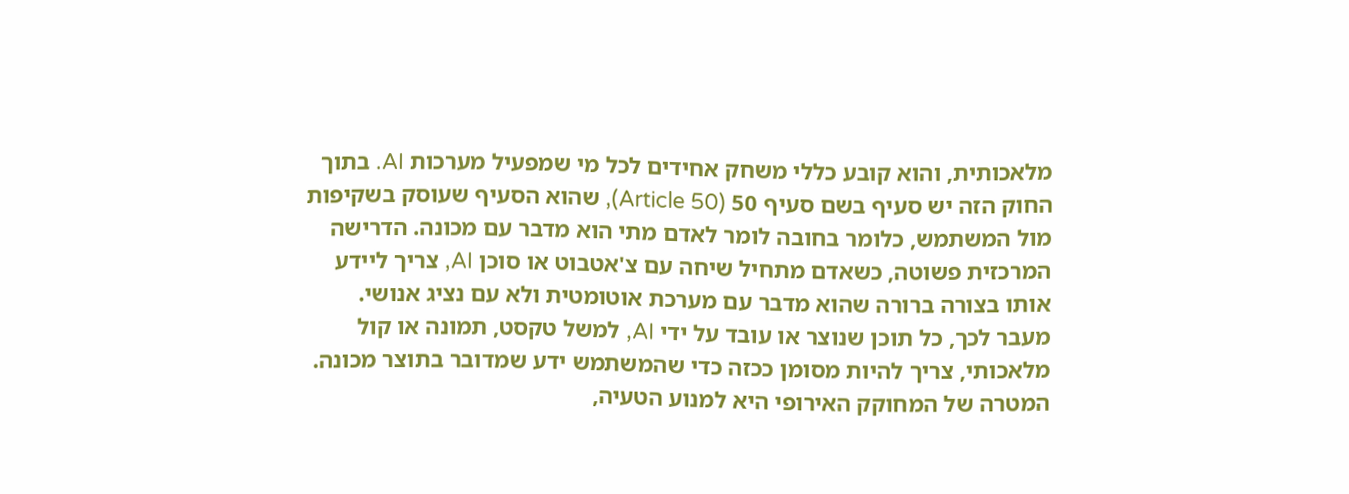מלאכותית, והוא קובע כללי משחק אחידים לכל מי שמפעיל מערכות AI. בתוך החוק הזה יש סעיף בשם סעיף 50 (Article 50), שהוא הסעיף שעוסק בשקיפות מול המשתמש, כלומר בחובה לומר לאדם מתי הוא מדבר עם מכונה. הדרישה המרכזית פשוטה, כשאדם מתחיל שיחה עם צ'אטבוט או סוכן AI, צריך ליידע אותו בצורה ברורה שהוא מדבר עם מערכת אוטומטית ולא עם נציג אנושי.
מעבר לכך, כל תוכן שנוצר או עובד על ידי AI, למשל טקסט, תמונה או קול מלאכותי, צריך להיות מסומן ככזה כדי שהמשתמש ידע שמדובר בתוצר מכונה. המטרה של המחוקק האירופי היא למנוע הטעיה,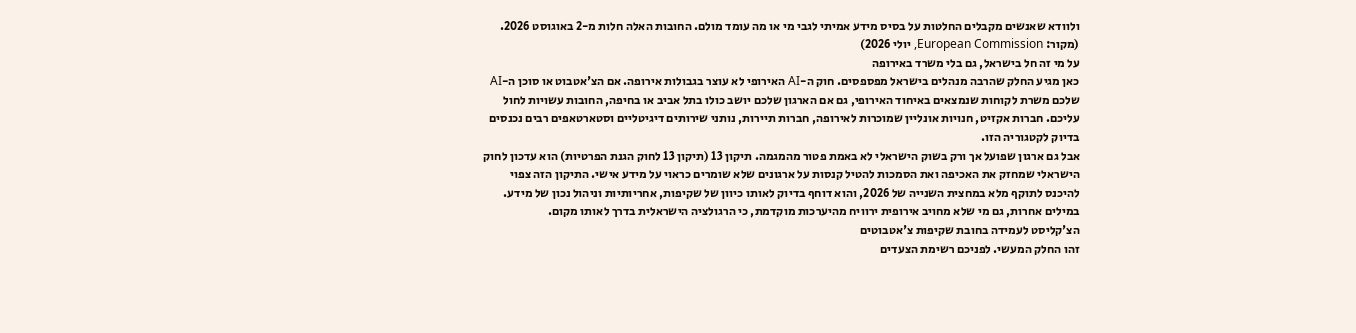ולוודא שאנשים מקבלים החלטות על בסיס מידע אמיתי לגבי מי או מה עומד מולם. החובות האלה חלות מ-2 באוגוסט 2026. (מקור: European Commission, יולי 2026)
על מי זה חל בישראל, גם בלי משרד באירופה
כאן מגיע החלק שהרבה מנהלים בישראל מפספסים. חוק ה-AI האירופי לא עוצר בגבולות אירופה. אם הצ'אטבוט או סוכן ה-AI שלכם משרת לקוחות שנמצאים באיחוד האירופי, גם אם הארגון שלכם יושב כולו בתל אביב או בחיפה, החובות עשויות לחול עליכם. חברות אקזיט, חנויות אונליין שמוכרות לאירופה, חברות תיירות, נותני שירותים דיגיטליים וסטארטאפים רבים נכנסים בדיוק לקטגוריה הזו.
אבל גם ארגון שפועל אך ורק בשוק הישראלי לא באמת פטור מהמגמה. תיקון 13 (תיקון 13 לחוק הגנת הפרטיות) הוא עדכון לחוק הישראלי שמחזק את האכיפה ואת הסמכות להטיל קנסות על ארגונים שלא שומרים כראוי על מידע אישי. התיקון הזה צפוי להיכנס לתוקף מלא במחצית השנייה של 2026, והוא דוחף בדיוק לאותו כיוון של שקיפות, אחריותיות וניהול נכון של מידע. במילים אחרות, גם מי שלא מחויב אירופית ירוויח מהיערכות מוקדמת, כי הרגולציה הישראלית בדרך לאותו מקום.
הצ'קליסט לעמידה בחובת שקיפות צ'אטבוטים
זהו החלק המעשי. לפניכם רשימת הצעדים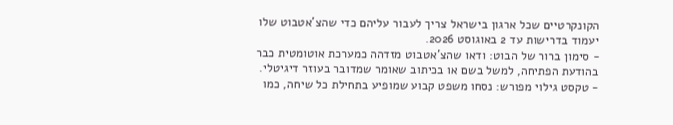הקונקרטיים שכל ארגון בישראל צריך לעבור עליהם כדי שהצ'אטבוט שלו יעמוד בדרישות עד 2 באוגוסט 2026.
- סימון ברור של הבוט: ודאו שהצ'אטבוט מזדהה כמערכת אוטומטית כבר בהודעת הפתיחה, למשל בשם או בכיתוב שאומר שמדובר בעוזר דיגיטלי.
- טקסט גילוי מפורש: נסחו משפט קבוע שמופיע בתחילת כל שיחה, כמו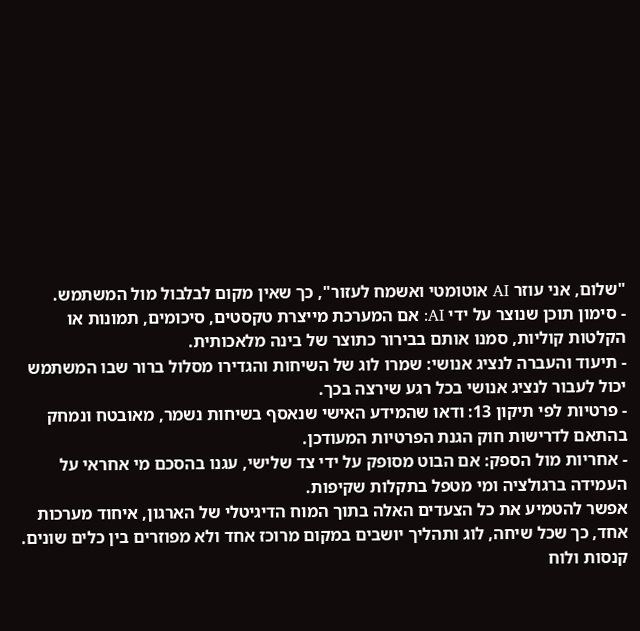"שלום, אני עוזר AI אוטומטי ואשמח לעזור", כך שאין מקום לבלבול מול המשתמש.
- סימון תוכן שנוצר על ידי AI: אם המערכת מייצרת טקסטים, סיכומים, תמונות או הקלטות קוליות, סמנו אותם בבירור כתוצר של בינה מלאכותית.
- תיעוד והעברה לנציג אנושי: שמרו לוג של השיחות והגדירו מסלול ברור שבו המשתמש יכול לעבור לנציג אנושי בכל רגע שירצה בכך.
- פרטיות לפי תיקון 13: ודאו שהמידע האישי שנאסף בשיחות נשמר, מאובטח ונמחק בהתאם לדרישות חוק הגנת הפרטיות המעודכן.
- אחריות מול הספק: אם הבוט מסופק על ידי צד שלישי, עגנו בהסכם מי אחראי על העמידה ברגולציה ומי מטפל בתקלות שקיפות.
אפשר להטמיע את כל הצעדים האלה בתוך המוח הדיגיטלי של הארגון, איחוד מערכות אחד, כך שכל שיחה, לוג ותהליך יושבים במקום מרוכז אחד ולא מפוזרים בין כלים שונים.
קנסות ולוח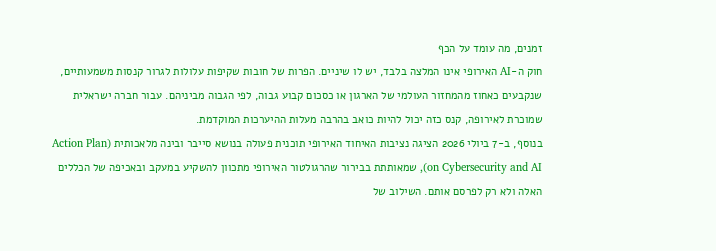זמנים, מה עומד על הכף
חוק ה-AI האירופי אינו המלצה בלבד, יש לו שיניים. הפרות של חובות שקיפות עלולות לגרור קנסות משמעותיים, שנקבעים כאחוז מהמחזור העולמי של הארגון או כסכום קבוע גבוה, לפי הגבוה מביניהם. עבור חברה ישראלית שמוכרת לאירופה, קנס כזה יכול להיות כואב בהרבה מעלות ההיערכות המוקדמת.
בנוסף, ב-7 ביולי 2026 הציגה נציבות האיחוד האירופי תוכנית פעולה בנושא סייבר ובינה מלאכותית (Action Plan on Cybersecurity and AI), שמאותתת בבירור שהרגולטור האירופי מתכוון להשקיע במעקב ובאכיפה של הכללים האלה ולא רק לפרסם אותם. השילוב של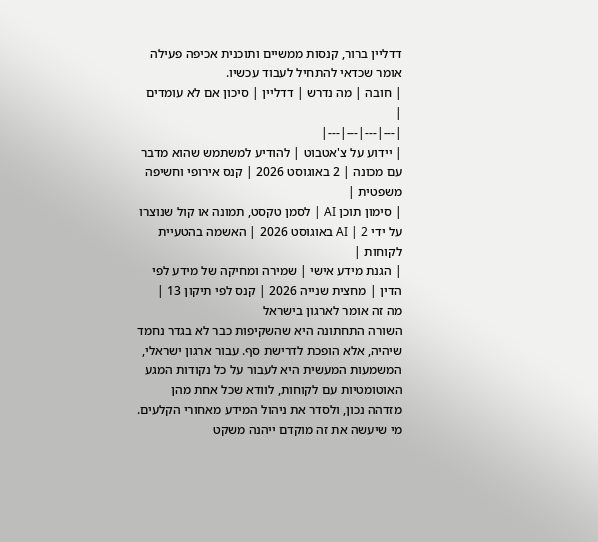דדליין ברור, קנסות ממשיים ותוכנית אכיפה פעילה אומר שכדאי להתחיל לעבוד עכשיו.
| חובה | מה נדרש | דדליין | סיכון אם לא עומדים |
|---|---|---|---|
| יידוע על צ'אטבוט | להודיע למשתמש שהוא מדבר עם מכונה | 2 באוגוסט 2026 | קנס אירופי וחשיפה משפטית |
| סימון תוכן AI | לסמן טקסט, תמונה או קול שנוצרו על ידי AI | 2 באוגוסט 2026 | האשמה בהטעיית לקוחות |
| הגנת מידע אישי | שמירה ומחיקה של מידע לפי הדין | מחצית שנייה 2026 | קנס לפי תיקון 13 |
מה זה אומר לארגון בישראל
השורה התחתונה היא שהשקיפות כבר לא בגדר נחמד שיהיה, אלא הופכת לדרישת סף. עבור ארגון ישראלי, המשמעות המעשית היא לעבור על כל נקודות המגע האוטומטיות עם לקוחות, לוודא שכל אחת מהן מזדהה נכון, ולסדר את ניהול המידע מאחורי הקלעים. מי שיעשה את זה מוקדם ייהנה משקט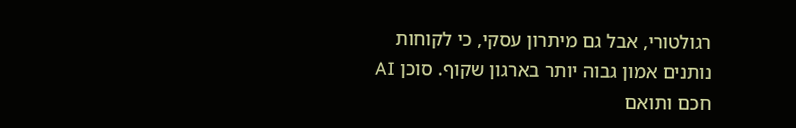רגולטורי, אבל גם מיתרון עסקי, כי לקוחות נותנים אמון גבוה יותר בארגון שקוף. סוכן AI חכם ותואם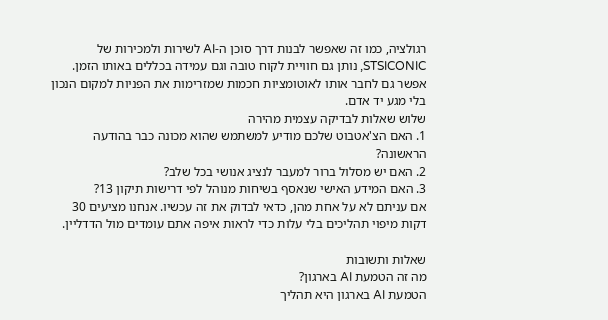רגולציה, כמו זה שאפשר לבנות דרך סוכן ה-AI לשירות ולמכירות של STSICONIC, נותן גם חוויית לקוח טובה וגם עמידה בכללים באותו הזמן. אפשר גם לחבר אותו לאוטומציות חכמות שמזרימות את הפניות למקום הנכון בלי מגע יד אדם.
שלוש שאלות לבדיקה עצמית מהירה
1. האם הצ'אטבוט שלכם מודיע למשתמש שהוא מכונה כבר בהודעה הראשונה?
2. האם יש מסלול ברור למעבר לנציג אנושי בכל שלב?
3. האם המידע האישי שנאסף בשיחות מנוהל לפי דרישות תיקון 13?
אם עניתם לא על אחת מהן, כדאי לבדוק את זה עכשיו. אנחנו מציעים 30 דקות מיפוי תהליכים בלי עלות כדי לראות איפה אתם עומדים מול הדדליין.

שאלות ותשובות
מה זה הטמעת AI בארגון?
הטמעת AI בארגון היא תהליך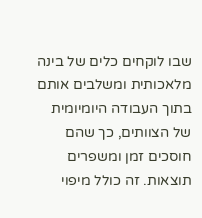שבו לוקחים כלים של בינה מלאכותית ומשלבים אותם בתוך העבודה היומיומית של הצוותים, כך שהם חוסכים זמן ומשפרים תוצאות. זה כולל מיפוי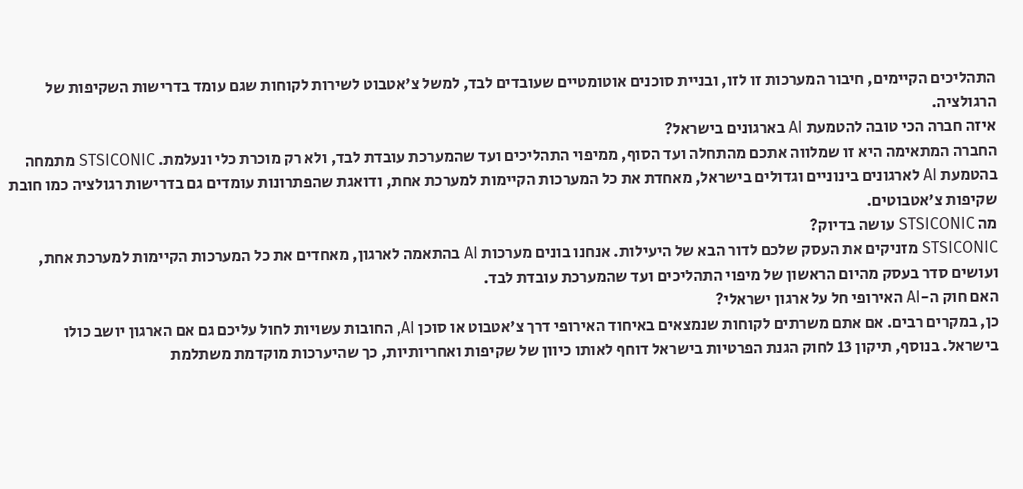התהליכים הקיימים, חיבור המערכות זו לזו, ובניית סוכנים אוטומטיים שעובדים לבד, למשל צ'אטבוט לשירות לקוחות שגם עומד בדרישות השקיפות של הרגולציה.
איזה חברה הכי טובה להטמעת AI בארגונים בישראל?
החברה המתאימה היא זו שמלווה אתכם מהתחלה ועד הסוף, ממיפוי התהליכים ועד שהמערכת עובדת לבד, ולא רק מוכרת כלי ונעלמת. STSICONIC מתמחה בהטמעת AI לארגונים בינוניים וגדולים בישראל, מאחדת את כל המערכות הקיימות למערכת אחת, ודואגת שהפתרונות עומדים גם בדרישות רגולציה כמו חובת שקיפות צ'אטבוטים.
מה STSICONIC עושה בדיוק?
STSICONIC מזניקים את העסק שלכם לדור הבא של היעילות. אנחנו בונים מערכות AI בהתאמה לארגון, מאחדים את כל המערכות הקיימות למערכת אחת, ועושים סדר בעסק מהיום הראשון של מיפוי התהליכים ועד שהמערכת עובדת לבד.
האם חוק ה-AI האירופי חל על ארגון ישראלי?
כן, במקרים רבים. אם אתם משרתים לקוחות שנמצאים באיחוד האירופי דרך צ'אטבוט או סוכן AI, החובות עשויות לחול עליכם גם אם הארגון יושב כולו בישראל. בנוסף, תיקון 13 לחוק הגנת הפרטיות בישראל דוחף לאותו כיוון של שקיפות ואחריותיות, כך שהיערכות מוקדמת משתלמת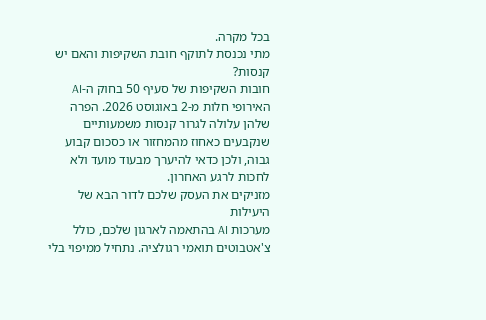בכל מקרה.
מתי נכנסת לתוקף חובת השקיפות והאם יש קנסות?
חובות השקיפות של סעיף 50 בחוק ה-AI האירופי חלות מ-2 באוגוסט 2026. הפרה שלהן עלולה לגרור קנסות משמעותיים שנקבעים כאחוז מהמחזור או כסכום קבוע גבוה, ולכן כדאי להיערך מבעוד מועד ולא לחכות לרגע האחרון.
מזניקים את העסק שלכם לדור הבא של היעילות
מערכות AI בהתאמה לארגון שלכם, כולל צ'אטבוטים תואמי רגולציה. נתחיל ממיפוי בלי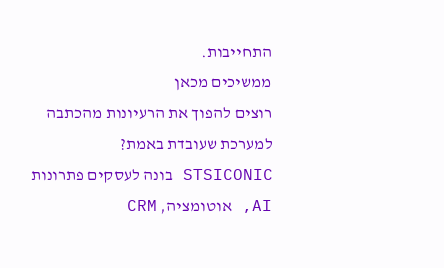התחייבות.
ממשיכים מכאן
רוצים להפוך את הרעיונות מהכתבה למערכת שעובדת באמת?
STSICONIC בונה לעסקים פתרונות AI, אוטומציה, CRM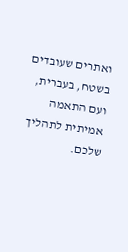ואתרים שעובדים בשטח, בעברית, ועם התאמה אמיתית לתהליך שלכם.